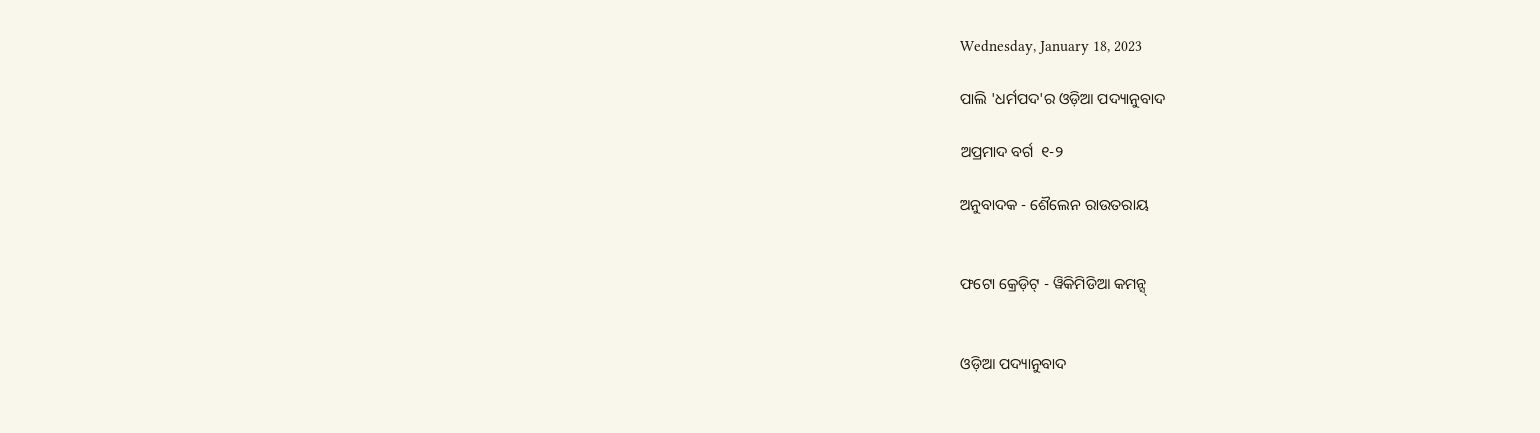Wednesday, January 18, 2023

ପାଲି 'ଧର୍ମପଦ'ର ଓଡ଼ିଆ ପଦ୍ୟାନୁବାଦ

ଅପ୍ରମାଦ ବର୍ଗ  ୧-୨

ଅନୁବାଦକ - ଶୈଲେନ ରାଉତରାୟ


ଫଟୋ କ୍ରେଡ଼ିଟ୍ - ୱିକିମିଡିଆ କମନ୍ସ୍


ଓଡ଼ିଆ ପଦ୍ୟାନୁବାଦ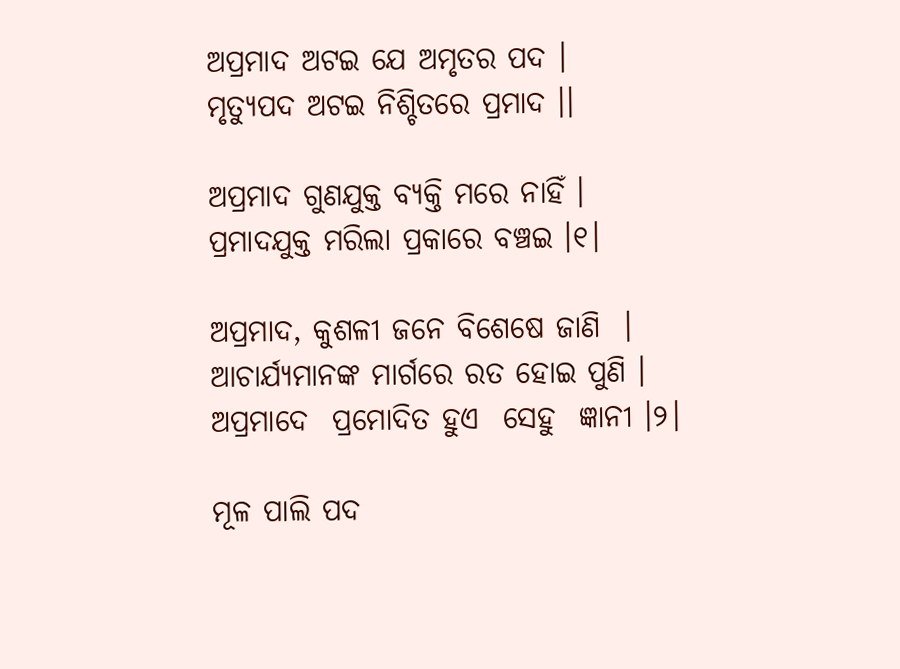ଅପ୍ରମାଦ ଅଟଇ ଯେ ଅମୃତର ପଦ ।
ମୃତ୍ୟୁପଦ ଅଟଇ ନିଶ୍ଚିତରେ ପ୍ରମାଦ ।।

ଅପ୍ରମାଦ ଗୁଣଯୁକ୍ତ ବ୍ୟକ୍ତି ମରେ ନାହିଁ ।
ପ୍ରମାଦଯୁକ୍ତ ମରିଲା ପ୍ରକାରେ ବଞ୍ଚଇ ।୧।

ଅପ୍ରମାଦ, କୁଶଳୀ ଜନେ ବିଶେଷେ ଜାଣି  ।
ଆଚାର୍ଯ୍ୟମାନଙ୍କ ମାର୍ଗରେ ରତ ହୋଇ ପୁଣି ।
ଅପ୍ରମାଦେ  ପ୍ରମୋଦିତ ହୁଏ  ସେହୁ  ଜ୍ଞାନୀ ।୨।

ମୂଳ ପାଲି ପଦ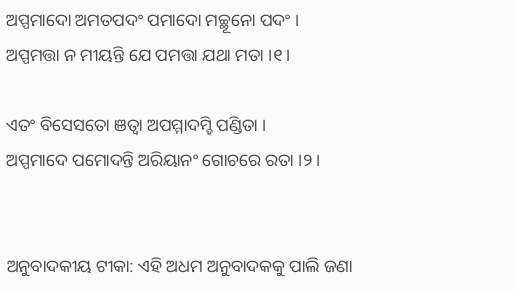ଅପ୍ପମାଦୋ ଅମତପଦଂ ପମାଦୋ ମଚ୍ଛୂନୋ ପଦଂ ।
ଅପ୍ପମତ୍ତା ନ ମୀୟନ୍ତି ଯେ ପମତ୍ତା ଯଥା ମତା ।୧।

ଏତଂ ବିସେସତୋ ଞତ୍ୱା ଅପମ୍ମାଦମ୍ହି ପଣ୍ଡିତା ।
ଅପ୍ପମାଦେ ପମୋଦନ୍ତି ଅରିୟାନଂ ଗୋଚରେ ରତା ।୨।


ଅନୁବାଦକୀୟ ଟୀକା: ଏହି ଅଧମ ଅନୁବାଦକକୁ ପାଲି ଜଣା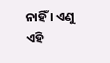ନାହିଁ । ଏଣୁ ଏହି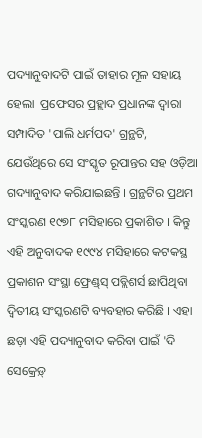ପଦ୍ୟାନୁବାଦଟି ପାଇଁ ତାହାର ମୂଳ ସହାୟ ହେଲା  ପ୍ରଫେସର ପ୍ରହ୍ଲାଦ ପ୍ରଧାନଙ୍କ ଦ୍ୱାରା ସମ୍ପାଦିତ 'ପାଲି ଧର୍ମପଦ' ଗ୍ରନ୍ଥଟି, ଯେଉଁଥିରେ ସେ ସଂସ୍କୃତ ରୂପାନ୍ତର ସହ ଓଡ଼ିଆ ଗଦ୍ୟାନୁବାଦ କରିଯାଇଛନ୍ତି । ଗ୍ରନ୍ଥଟିର ପ୍ରଥମ ସଂସ୍କରଣ ୧୯୭୮ ମସିହାରେ ପ୍ରକାଶିତ । କିନ୍ତୁ ଏହି ଅନୁବାଦକ ୧୯୯୪ ମସିହାରେ କଟକସ୍ଥ ପ୍ରକାଶନ ସଂସ୍ଥା ଫ୍ରେଣ୍ଡ୍‌ସ୍‌ ପବ୍ଲିଶର୍ସ ଛାପିଥିବା ଦ୍ୱିତୀୟ ସଂସ୍କରଣଟି ବ୍ୟବହାର କରିଛି । ଏହା ଛଡ଼ା ଏହି ପଦ୍ୟାନୁବାଦ କରିବା ପାଇଁ 'ଦି ସେକ୍ରେଡ଼୍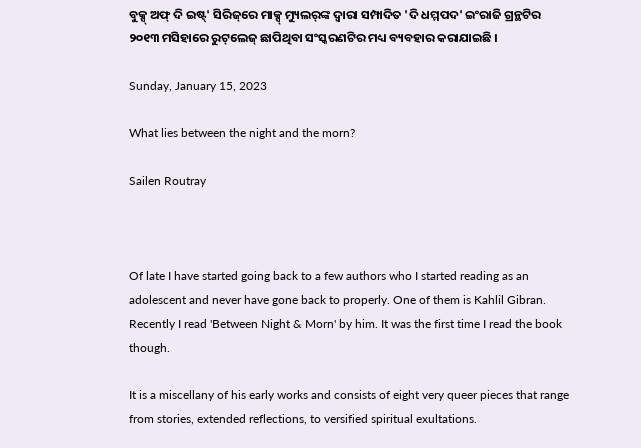ବୁକ୍ସ୍ ଅଫ୍ ଦି ଇଷ୍ଟ୍' ସିରିଜ୍‌ରେ ମାକ୍ସ୍ ମ୍ୟୁଲର୍‌ଙ୍କ ଦ୍ୱାରା ସମ୍ପାଦିତ 'ଦି ଧମ୍ମପଦ' ଇଂରାଜି ଗ୍ରନ୍ଥଟିର ୨୦୧୩ ମସିହାରେ ରୁଟ୍‌ଲେଜ୍ ଛାପିଥିବା ସଂସ୍କରଣଟିର ମଧ୍ୟ ବ୍ୟବହାର କରାଯାଇଛି ।

Sunday, January 15, 2023

What lies between the night and the morn?

Sailen Routray



Of late I have started going back to a few authors who I started reading as an adolescent and never have gone back to properly. One of them is Kahlil Gibran. Recently I read 'Between Night & Morn' by him. It was the first time I read the book though.

It is a miscellany of his early works and consists of eight very queer pieces that range from stories, extended reflections, to versified spiritual exultations.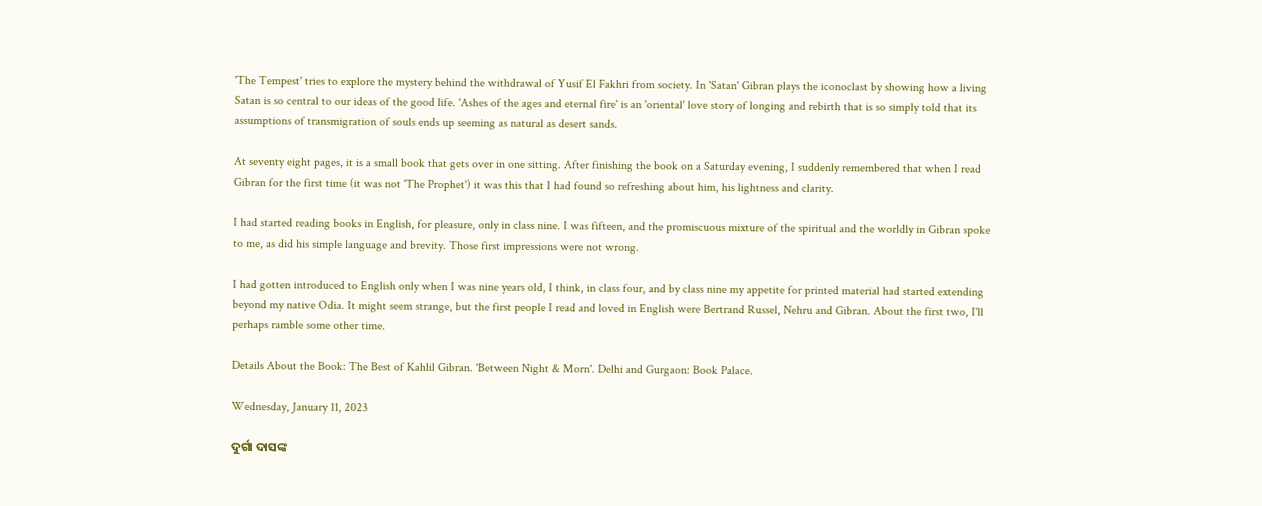'The Tempest' tries to explore the mystery behind the withdrawal of Yusif El Fakhri from society. In 'Satan' Gibran plays the iconoclast by showing how a living Satan is so central to our ideas of the good life. 'Ashes of the ages and eternal fire' is an 'oriental' love story of longing and rebirth that is so simply told that its assumptions of transmigration of souls ends up seeming as natural as desert sands.

At seventy eight pages, it is a small book that gets over in one sitting. After finishing the book on a Saturday evening, I suddenly remembered that when I read Gibran for the first time (it was not 'The Prophet') it was this that I had found so refreshing about him, his lightness and clarity.

I had started reading books in English, for pleasure, only in class nine. I was fifteen, and the promiscuous mixture of the spiritual and the worldly in Gibran spoke to me, as did his simple language and brevity. Those first impressions were not wrong.

I had gotten introduced to English only when I was nine years old, I think, in class four, and by class nine my appetite for printed material had started extending beyond my native Odia. It might seem strange, but the first people I read and loved in English were Bertrand Russel, Nehru and Gibran. About the first two, I'll perhaps ramble some other time.

Details About the Book: The Best of Kahlil Gibran. 'Between Night & Morn'. Delhi and Gurgaon: Book Palace.

Wednesday, January 11, 2023

ଦୁର୍ଗା ଦାସଙ୍କ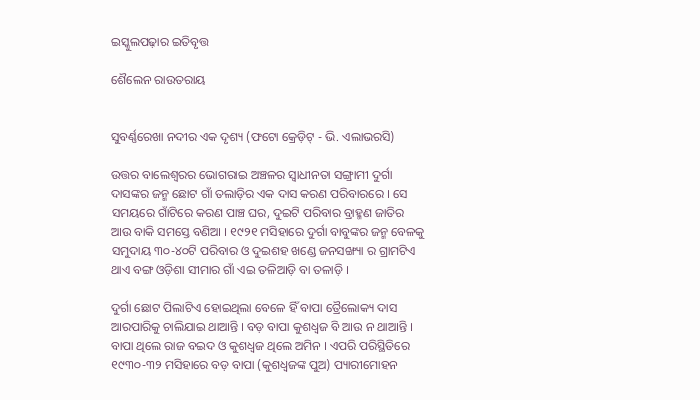ଇସ୍କୁଲପଢ଼ାର ଇତିବୃତ୍ତ

ଶୈଲେନ ରାଉତରାୟ


ସୁବର୍ଣ୍ଣରେଖା ନଦୀର ଏକ ଦୃଶ୍ୟ (ଫଟୋ କ୍ରେଡ଼ିଟ୍ - ଭି. ଏଲାଭରସି)

ଉତ୍ତର ବାଲେଶ୍ୱରର ଭୋଗରାଇ ଅଞ୍ଚଳର ସ୍ୱାଧୀନତା ସଙ୍ଗ୍ରାମୀ ଦୁର୍ଗା ଦାସଙ୍କର ଜନ୍ମ ଛୋଟ ଗାଁ ତଲାଡ଼ିର ଏକ ଦାସ କରଣ ପରିବାରରେ । ସେ ସମୟରେ ଗାଁଟିରେ କରଣ ପାଞ୍ଚ ଘର, ଦୁଇଟି ପରିବାର ବ୍ରାହ୍ମଣ ଜାତିର ଆଉ ବାକି ସମସ୍ତେ ବଣିଆ । ୧୯୨୧ ମସିହାରେ ଦୁର୍ଗା ବାବୁଙ୍କର ଜନ୍ମ ବେଳକୁ ସମୁଦାୟ ୩୦-୪୦ଟି ପରିବାର ଓ ଦୁଇଶହ ଖଣ୍ଡେ ଜନସଙ୍ଖ୍ୟା ର ଗ୍ରାମଟିଏ ଥାଏ ବଙ୍ଗ ଓଡ଼ିଶା ସୀମାର ଗାଁ ଏଇ ତଳିଆଡ଼ି ବା ତଳାଡ଼ି ।

ଦୁର୍ଗା ଛୋଟ ପିଲାଟିଏ ହୋଇଥିଲା ବେଳେ ହିଁ ବାପା ତ୍ରୈଲୋକ୍ୟ ଦାସ ଆରପାରିକୁ ଚାଲିଯାଇ ଥାଆନ୍ତି । ବଡ଼ ବାପା କୁଶଧ୍ୱଜ ବି ଆଉ ନ ଥାଆନ୍ତି । ବାପା ଥିଲେ ରାଜ ବଇଦ ଓ କୁଶଧ୍ୱଜ ଥିଲେ ଅମିନ । ଏପରି ପରିସ୍ଥିତିରେ ୧୯୩୦-୩୨ ମସିହାରେ ବଡ଼ ବାପା (କୁଶଧ୍ୱଜଙ୍କ ପୁଅ) ପ୍ୟାରୀମୋହନ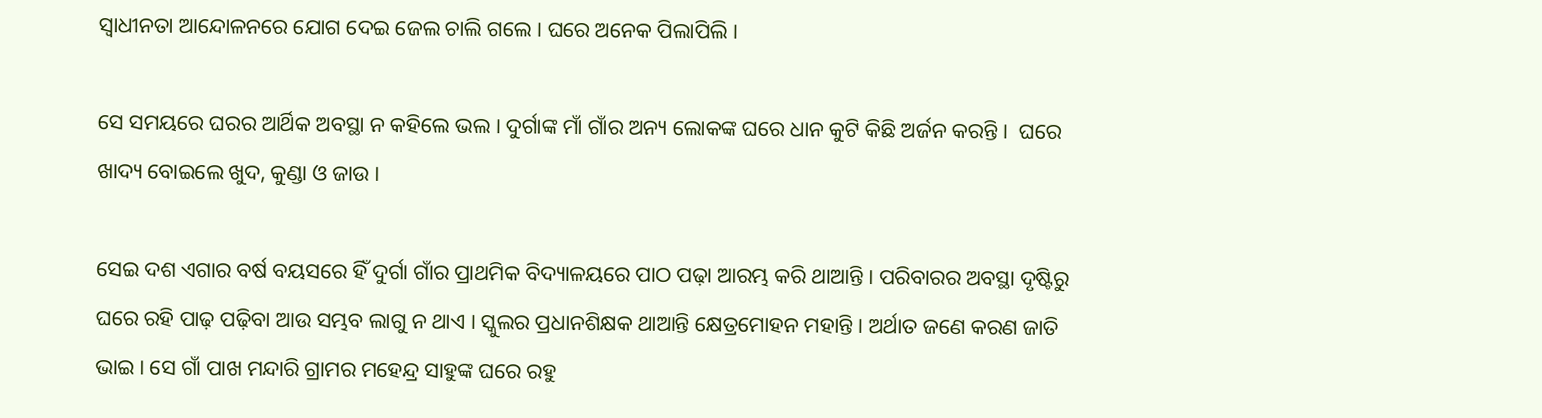ସ୍ୱାଧୀନତା ଆନ୍ଦୋଳନରେ ଯୋଗ ଦେଇ ଜେଲ ଚାଲି ଗଲେ । ଘରେ ଅନେକ ପିଲାପିଲି ।

ସେ ସମୟରେ ଘରର ଆର୍ଥିକ ଅବସ୍ଥା ନ କହିଲେ ଭଲ । ଦୁର୍ଗାଙ୍କ ମାଁ ଗାଁର ଅନ୍ୟ ଲୋକଙ୍କ ଘରେ ଧାନ କୁଟି କିଛି ଅର୍ଜନ କରନ୍ତି ।  ଘରେ ଖାଦ୍ୟ ବୋଇଲେ ଖୁଦ, କୁଣ୍ଡା ଓ ଜାଉ ।

ସେଇ ଦଶ ଏଗାର ବର୍ଷ ବୟସରେ ହିଁ ଦୁର୍ଗା ଗାଁର ପ୍ରାଥମିକ ବିଦ୍ୟାଳୟରେ ପାଠ ପଢ଼ା ଆରମ୍ଭ କରି ଥାଆନ୍ତି । ପରିବାରର ଅବସ୍ଥା ଦୃଷ୍ଟିରୁ ଘରେ ରହି ପାଢ଼ ପଢ଼ିବା ଆଉ ସମ୍ଭବ ଲାଗୁ ନ ଥାଏ । ସ୍କୁଲର ପ୍ରଧାନଶିକ୍ଷକ ଥାଆନ୍ତି କ୍ଷେତ୍ରମୋହନ ମହାନ୍ତି । ଅର୍ଥାତ ଜଣେ କରଣ ଜାତି ଭାଇ । ସେ ଗାଁ ପାଖ ମନ୍ଦାରି ଗ୍ରାମର ମହେନ୍ଦ୍ର ସାହୁଙ୍କ ଘରେ ରହୁ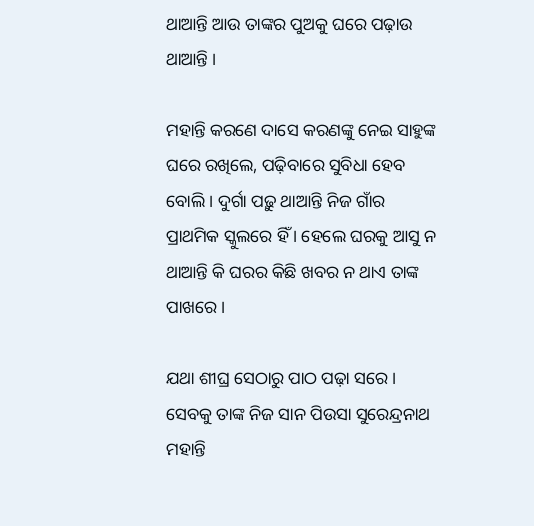ଥାଆନ୍ତି ଆଉ ତାଙ୍କର ପୁଅକୁ ଘରେ ପଢ଼ାଉ ଥାଆନ୍ତି ।

ମହାନ୍ତି କରଣେ ଦାସେ କରଣଙ୍କୁ ନେଇ ସାହୁଙ୍କ ଘରେ ରଖିଲେ, ପଢ଼ିବାରେ ସୁବିଧା ହେବ ବୋଲି । ଦୁର୍ଗା ପଢ଼ୁ ଥାଆନ୍ତି ନିଜ ଗାଁର ପ୍ରାଥମିକ ସ୍କୁଲରେ ହିଁ । ହେଲେ ଘରକୁ ଆସୁ ନ ଥାଆନ୍ତି କି ଘରର କିଛି ଖବର ନ ଥାଏ ତାଙ୍କ ପାଖରେ ।

ଯଥା ଶୀଘ୍ର ସେଠାରୁ ପାଠ ପଢ଼ା ସରେ । ସେବକୁ ତାଙ୍କ ନିଜ ସାନ ପିଉସା ସୁରେନ୍ଦ୍ରନାଥ ମହାନ୍ତି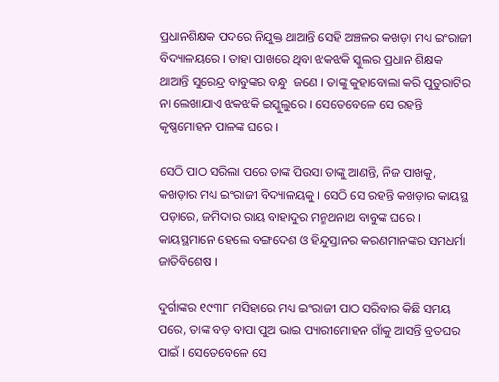ପ୍ରଧାନଶିକ୍ଷକ ପଦରେ ନିଯୁକ୍ତ ଥାଆନ୍ତି ସେହି ଅଞ୍ଚଳର କଖଡ଼ା ମଧ୍ୟ ଇଂରାଜୀ ବିଦ୍ୟାଳୟରେ । ତାହା ପାଖରେ ଥିବା ଝକଝକି ସ୍କୁଲର ପ୍ରଧାନ ଶିକ୍ଷକ ଥାଆନ୍ତି ସୁରେନ୍ଦ୍ର ବାବୁଙ୍କର ବନ୍ଧୁ  ଜଣେ । ତାଙ୍କୁ କୁହାବୋଲା କରି ପୁତୁରାଟିର ନା ଲେଖାଯାଏ ଝକଝକି ଇସ୍କୁଲୁରେ । ସେତେବେଳେ ସେ ରହନ୍ତି କୃଷ୍ଣମୋହନ ପାଳଙ୍କ ଘରେ ।

ସେଠି ପାଠ ସରିଲା ପରେ ତାଙ୍କ ପିଉସା ତାଙ୍କୁ ଆଣନ୍ତି, ନିଜ ପାଖକୁ, କଖଡ଼ାର ମଧ୍ୟ ଇଂରାଜୀ ବିଦ୍ୟାଳୟକୁ । ସେଠି ସେ ରହନ୍ତି କଖଡ଼ାର କାୟସ୍ଥ ପଡ଼ାରେ, ଜମିଦାର ରାୟ ବାହାଦୁର ମନ୍ମଥନାଥ ବାବୁଙ୍କ ଘରେ । କାୟସ୍ଥମାନେ ହେଲେ ବଙ୍ଗଦେଶ ଓ ହିନ୍ଦୁସ୍ତାନର କରଣମାନଙ୍କର ସମଧର୍ମା ଜାତିବିଶେଷ ।

ଦୁର୍ଗାଙ୍କର ୧୯୩୮ ମସିହାରେ ମଧ୍ୟ ଇଂରାଜୀ ପାଠ ସରିବାର କିଛି ସମୟ ପରେ, ତାଙ୍କ ବଡ଼ ବାପା ପୁଅ ଭାଇ ପ୍ୟାରୀମୋହନ ଗାଁକୁ ଆସନ୍ତି ବ୍ରତଘର ପାଇଁ । ସେତେବେଳେ ସେ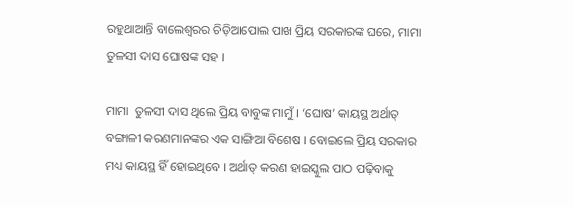ରହୁଥାଆନ୍ତି ବାଲେଶ୍ୱରର ଚିଡ଼ିଆପୋଲ ପାଖ ପ୍ରିୟ ସରକାରଙ୍କ ଘରେ, ମାମା ତୁଳସୀ ଦାସ ଘୋଷଙ୍କ ସହ ।

ମାମା  ତୁଳସୀ ଦାସ ଥିଲେ ପ୍ରିୟ ବାବୁଙ୍କ ମାମୁଁ । ‘ଘୋଷ’ କାୟସ୍ଥ ଅର୍ଥାତ୍ ବଙ୍ଗାଳୀ କରଣମାନଙ୍କର ଏକ ସାଙ୍ଗିଆ ବିଶେଷ । ବୋଇଲେ ପ୍ରିୟ ସରକାର ମଧ୍ୟ କାୟସ୍ଥ ହିଁ ହୋଇଥିବେ । ଅର୍ଥାତ୍ କରଣ ହାଇସ୍କୁଲ ପାଠ ପଢ଼ିବାକୁ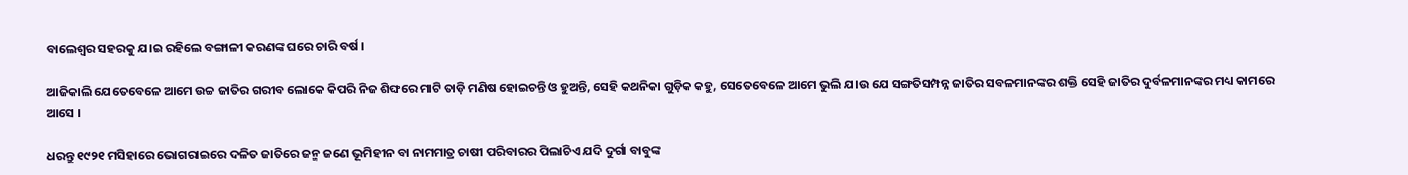ବାଲେଶ୍ୱର ସହରକୁ ଯ।ଇ ରହିଲେ ବଙ୍ଗାଳୀ କରଣଙ୍କ ଘରେ ଚାରି ବର୍ଷ ।

ଆଜିକାଲି ଯେତେବେଳେ ଆମେ ଉଚ୍ଚ ଜାତିର ଗରୀବ ଲୋକେ କିପରି ନିଜ ଶିଙ୍ଘରେ ମାଟି ତାଡ଼ି ମଣିଷ ହୋଇଚନ୍ତି ଓ ହୁଅନ୍ତି, ସେହି କଥନିକା ଗୁଡ଼ିକ କହୁ, ସେତେବେଳେ ଆମେ ଭୁଲି ଯ।ଉ ଯେ ସଙ୍ଗତିସମ୍ପନ୍ନ ଜାତିର ସବଳମାନଙ୍କର ଶକ୍ତି ସେହି ଜାତିର ଦୁର୍ବଳମାନଙ୍କର ମଧ୍ୟ କାମରେ ଆସେ ।

ଧରନ୍ତୁ ୧୯୨୧ ମସିହାରେ ଭୋଗରାଇରେ ଦଳିତ ଜାତିରେ ଜନ୍ମ ଜଣେ ଭୂମିହୀନ ବା ନାମମାତ୍ର ଚାଷୀ ପରିବାରର ପିଲାଚିଏ ଯଦି ଦୁର୍ଗା ବାବୁଙ୍କ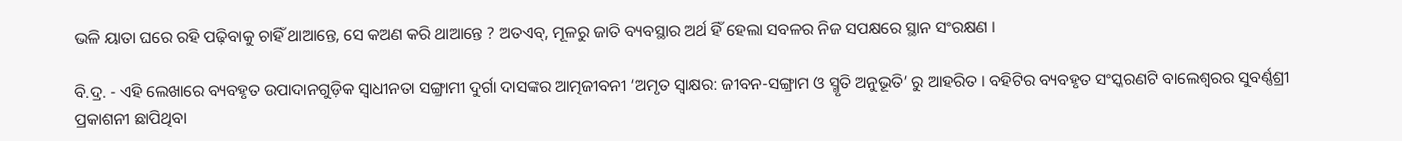ଭଳି ୟାତା ଘରେ ରହି ପଢ଼ିବାକୁ ଚାହିଁ ଥାଆନ୍ତେ, ସେ କଅଣ କରି ଥାଆନ୍ତେ ? ଅତଏବ୍, ମୂଳରୁ ଜାତି ବ୍ୟବସ୍ଥାର ଅର୍ଥ ହିଁ ହେଲା ସବଳର ନିଜ ସପକ୍ଷରେ ସ୍ଥାନ ସଂରକ୍ଷଣ ।

ବି.ଦ୍ର. - ଏହି ଲେଖାରେ ବ୍ୟବହୃତ ଉପାଦାନଗୁଡ଼ିକ ସ୍ୱାଧୀନତା ସଙ୍ଗ୍ରାମୀ ଦୁର୍ଗା ଦାସଙ୍କର ଆତ୍ମଜୀବନୀ ‘ଅମୃତ ସ୍ୱାକ୍ଷର: ଜୀବନ-ସଙ୍ଗ୍ରାମ ଓ ସ୍ମୃତି ଅନୁଭୂତି’ ରୁ ଆହରିତ । ବହିଟିର ବ୍ୟବହୃତ ସଂସ୍କରଣଟି ବାଲେଶ୍ୱରର ସୁବର୍ଣ୍ଣଶ୍ରୀ ପ୍ରକାଶନୀ ଛାପିଥିବା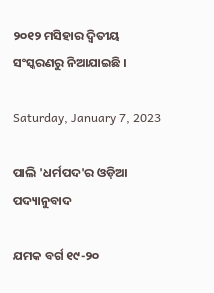୨୦୧୨ ମସିହାର ଦ୍ୱିତୀୟ ସଂସ୍କରଣରୁ ନିଆଯାଇଛି ।

Saturday, January 7, 2023

ପାଲି 'ଧର୍ମପଦ'ର ଓଡ଼ିଆ ପଦ୍ୟାନୁବାଦ

ଯମକ ବର୍ଗ ୧୯-୨୦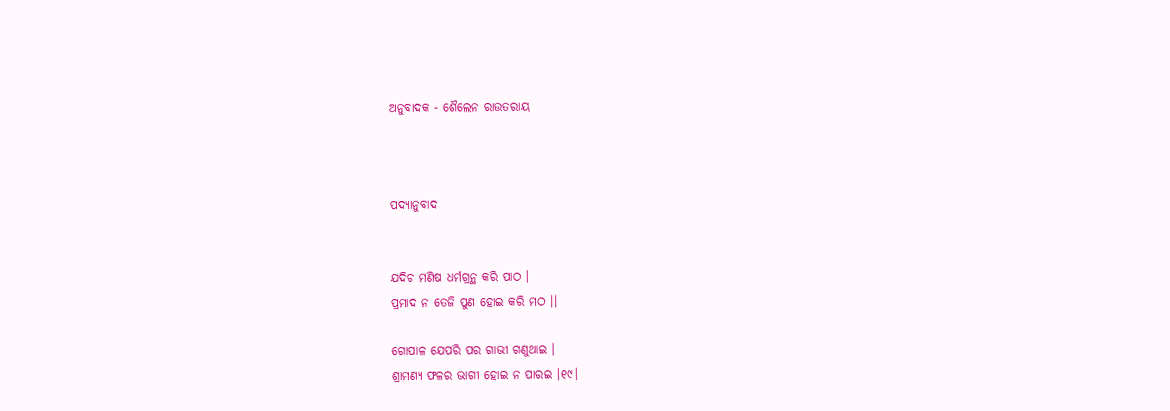ଅନୁବାଦକ - ଶୈଲେନ ରାଉତରାୟ



ପଦ୍ୟାନୁବାଦ


ଯଦିଚ ମଣିଷ ଧର୍ମଗ୍ରନ୍ଥ କରି ପାଠ ।
ପ୍ରମାଦ ନ ତେଜି ପୁଣ ହୋଇ କରି ମଠ ।।

ଗୋପାଳ ଯେପରି ପର ଗାଭୀ ଗଣୁଥାଇ ।
ଶ୍ରାମଣ୍ୟ ଫଳର ଭାଗୀ ହୋଇ ନ ପାରଇ ।୧୯।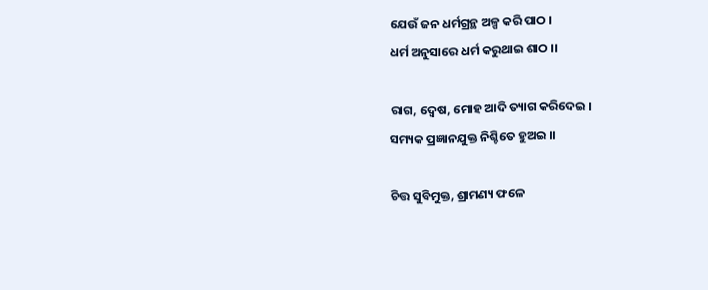ଯେଉଁ ଜନ ଧର୍ମଗ୍ରନ୍ଥ ଅଳ୍ପ କରି ପାଠ ।
ଧର୍ମ ଅନୁସାରେ ଧର୍ମ କରୁଥାଇ ଶାଠ ।।

ରାଗ, ଦ୍ୱେଷ, ମୋହ ଆଦି ତ୍ୟାଗ କରିଦେଇ ।
ସମ୍ୟକ ପ୍ରଜ୍ଞାନଯୁକ୍ତ ନିଶ୍ଚିତେ ହୁଅଇ ।।

ଚିତ୍ତ ସୁବିମୁକ୍ତ, ଶ୍ରାମଣ୍ୟ ଫଳେ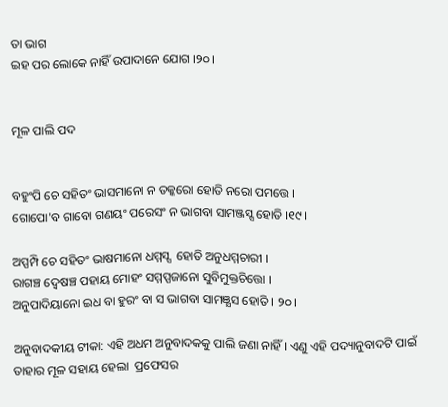ତା ଭାଗ
ଇହ ପର ଲୋକେ ନାହିଁ ଉପାଦାନେ ଯୋଗ ।୨୦।


ମୂଳ ପାଲି ପଦ


ବହୁଂପି ଚେ ସହିତଂ ଭାସମାନୋ ନ ତକ୍କରୋ ହୋତି ନରୋ ପମତ୍ତେ ।
ଗୋପୋ'ବ ଗାବୋ ଗଣୟଂ ପରେସଂ ନ ଭାଗବା ସାମଞ୍ଜସ୍ସ ହୋତି ।୧୯।

ଅପ୍ପମ୍ପି ଚେ ସହିତଂ ଭାଷମାନୋ ଧମ୍ମସ୍ସ  ହୋତି ଅନୁଧମ୍ମଚାରୀ ।
ରାଗଞ୍ଚ ଦ୍ୱେଷଞ୍ଚ ପହାୟ ମୋହଂ ସମ୍ମପ୍ପଜାନୋ ସୁବିମୁକ୍ତଚିତ୍ତୋ ।
ଅନୁପାଦିୟାନୋ ଇଧ ବା ହୁରଂ ବା ସ ଭାଗବା ସାମଞ୍ଯସ ହୋତି । ୨୦।

ଅନୁବାଦକୀୟ ଟୀକା: ଏହି ଅଧମ ଅନୁବାଦକକୁ ପାଲି ଜଣା ନାହିଁ । ଏଣୁ ଏହି ପଦ୍ୟାନୁବାଦଟି ପାଇଁ ତାହାର ମୂଳ ସହାୟ ହେଲା  ପ୍ରଫେସର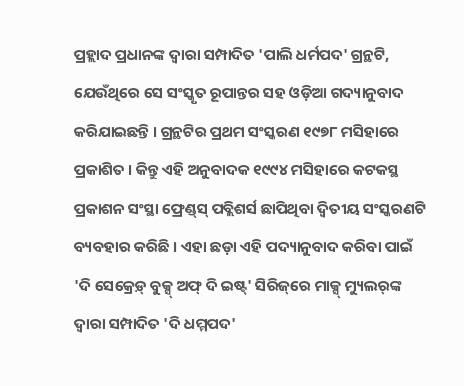ପ୍ରହ୍ଲାଦ ପ୍ରଧାନଙ୍କ ଦ୍ୱାରା ସମ୍ପାଦିତ 'ପାଲି ଧର୍ମପଦ' ଗ୍ରନ୍ଥଟି, ଯେଉଁଥିରେ ସେ ସଂସ୍କୃତ ରୂପାନ୍ତର ସହ ଓଡ଼ିଆ ଗଦ୍ୟାନୁବାଦ କରିଯାଇଛନ୍ତି । ଗ୍ରନ୍ଥଟିର ପ୍ରଥମ ସଂସ୍କରଣ ୧୯୭୮ ମସିହାରେ ପ୍ରକାଶିତ । କିନ୍ତୁ ଏହି ଅନୁବାଦକ ୧୯୯୪ ମସିହାରେ କଟକସ୍ଥ ପ୍ରକାଶନ ସଂସ୍ଥା ଫ୍ରେଣ୍ଡ୍‌ସ୍‌ ପବ୍ଲିଶର୍ସ ଛାପିଥିବା ଦ୍ୱିତୀୟ ସଂସ୍କରଣଟି ବ୍ୟବହାର କରିଛି । ଏହା ଛଡ଼ା ଏହି ପଦ୍ୟାନୁବାଦ କରିବା ପାଇଁ 'ଦି ସେକ୍ରେଡ଼୍ ବୁକ୍ସ୍ ଅଫ୍ ଦି ଇଷ୍ଟ୍' ସିରିଜ୍‌ରେ ମାକ୍ସ୍ ମ୍ୟୁଲର୍‌ଙ୍କ ଦ୍ୱାରା ସମ୍ପାଦିତ 'ଦି ଧମ୍ମପଦ'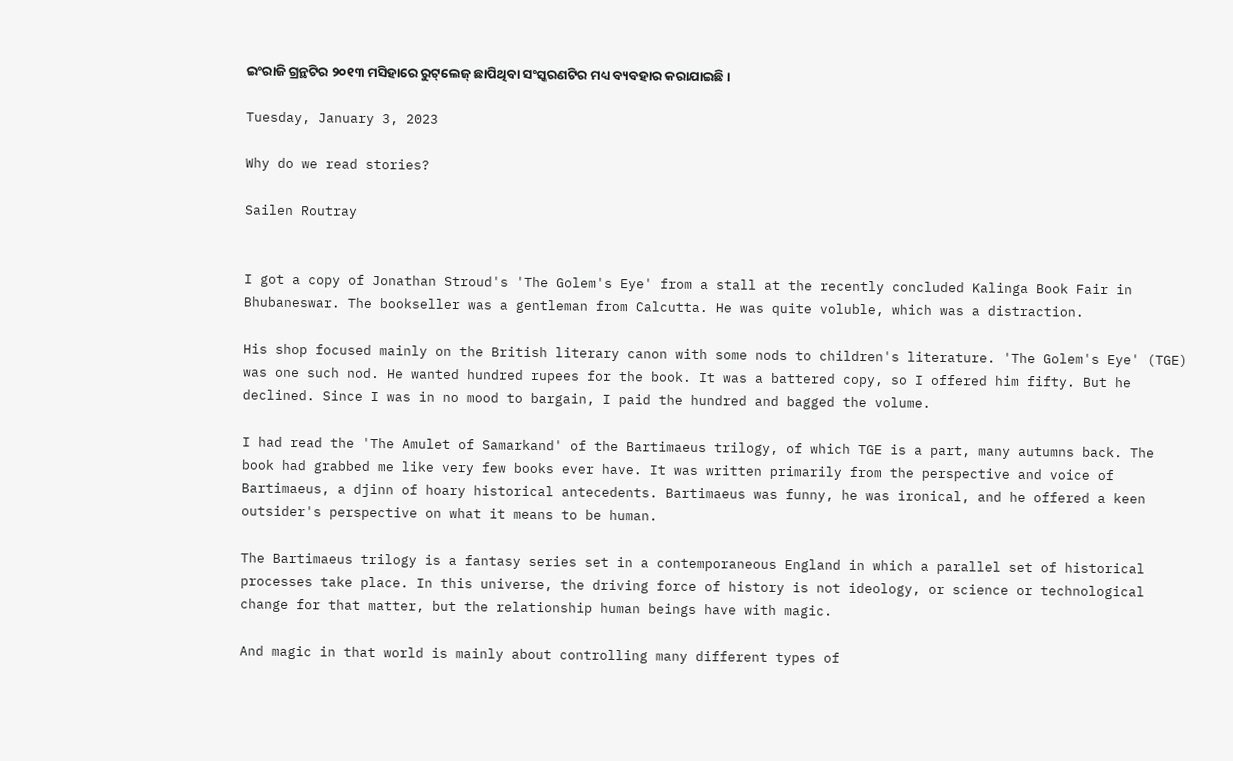ଇଂରାଜି ଗ୍ରନ୍ଥଟିର ୨୦୧୩ ମସିହାରେ ରୁଟ୍‌ଲେଜ୍ ଛାପିଥିବା ସଂସ୍କରଣଟିର ମଧ୍ୟ ବ୍ୟବହାର କରାଯାଇଛି ।

Tuesday, January 3, 2023

Why do we read stories?

Sailen Routray


I got a copy of Jonathan Stroud's 'The Golem's Eye' from a stall at the recently concluded Kalinga Book Fair in Bhubaneswar. The bookseller was a gentleman from Calcutta. He was quite voluble, which was a distraction.

His shop focused mainly on the British literary canon with some nods to children's literature. 'The Golem's Eye' (TGE) was one such nod. He wanted hundred rupees for the book. It was a battered copy, so I offered him fifty. But he declined. Since I was in no mood to bargain, I paid the hundred and bagged the volume.

I had read the 'The Amulet of Samarkand' of the Bartimaeus trilogy, of which TGE is a part, many autumns back. The book had grabbed me like very few books ever have. It was written primarily from the perspective and voice of Bartimaeus, a djinn of hoary historical antecedents. Bartimaeus was funny, he was ironical, and he offered a keen outsider's perspective on what it means to be human.

The Bartimaeus trilogy is a fantasy series set in a contemporaneous England in which a parallel set of historical processes take place. In this universe, the driving force of history is not ideology, or science or technological change for that matter, but the relationship human beings have with magic.

And magic in that world is mainly about controlling many different types of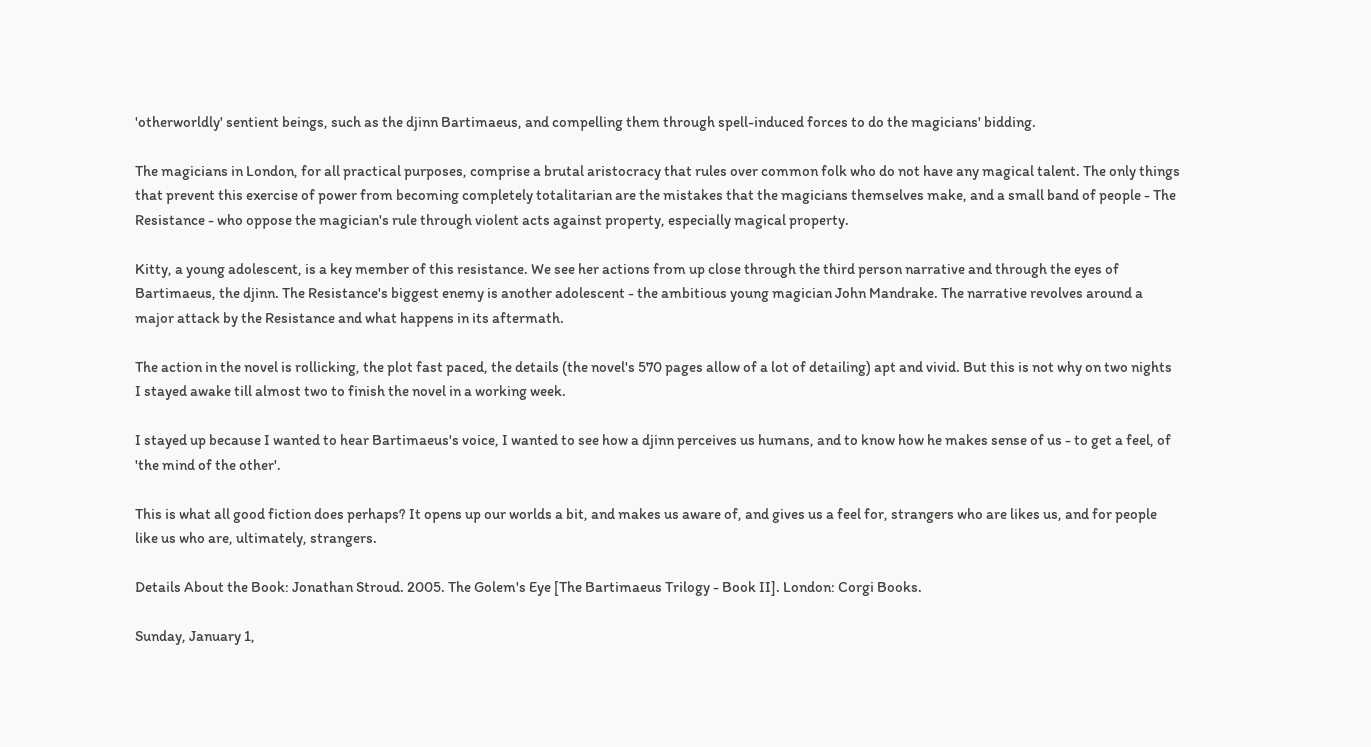'otherworldly' sentient beings, such as the djinn Bartimaeus, and compelling them through spell-induced forces to do the magicians' bidding.

The magicians in London, for all practical purposes, comprise a brutal aristocracy that rules over common folk who do not have any magical talent. The only things that prevent this exercise of power from becoming completely totalitarian are the mistakes that the magicians themselves make, and a small band of people - The Resistance - who oppose the magician's rule through violent acts against property, especially magical property.

Kitty, a young adolescent, is a key member of this resistance. We see her actions from up close through the third person narrative and through the eyes of Bartimaeus, the djinn. The Resistance's biggest enemy is another adolescent - the ambitious young magician John Mandrake. The narrative revolves around a major attack by the Resistance and what happens in its aftermath.

The action in the novel is rollicking, the plot fast paced, the details (the novel's 570 pages allow of a lot of detailing) apt and vivid. But this is not why on two nights I stayed awake till almost two to finish the novel in a working week.

I stayed up because I wanted to hear Bartimaeus's voice, I wanted to see how a djinn perceives us humans, and to know how he makes sense of us - to get a feel, of 'the mind of the other'.

This is what all good fiction does perhaps? It opens up our worlds a bit, and makes us aware of, and gives us a feel for, strangers who are likes us, and for people like us who are, ultimately, strangers.

Details About the Book: Jonathan Stroud. 2005. The Golem's Eye [The Bartimaeus Trilogy - Book II]. London: Corgi Books.

Sunday, January 1,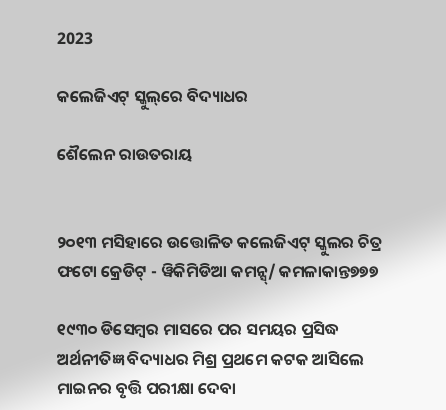2023

କଲେଜିଏଟ୍ ସ୍କୁଲ୍‌ରେ ବିଦ୍ୟାଧର

ଶୈଲେନ ରାଉତରାୟ


୨୦୧୩ ମସିହାରେ ଉତ୍ତୋଳିତ କଲେଜିଏଟ୍ ସ୍କୁଲର ଚିତ୍ର
ଫଟୋ କ୍ରେଡିଟ୍ - ୱିକିମିଡିଆ କମନ୍ସ୍/ କମଳାକାନ୍ତ୭୭୭

୧୯୩୦ ଡିସେମ୍ବର ମାସରେ ପର ସମୟର ପ୍ରସିଦ୍ଧ ଅର୍ଥନୀତିଜ୍ଞ ବିଦ୍ୟାଧର ମିଶ୍ର ପ୍ରଥମେ କଟକ ଆସିଲେ ମାଇନର ବୃତ୍ତି ପରୀକ୍ଷା ଦେବା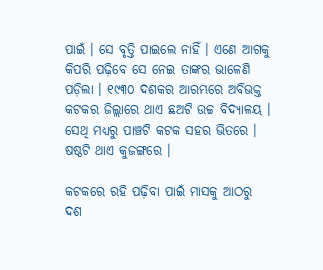ପାଇଁ । ସେ ବୃତ୍ତି ପାଇଲେ ନାହିଁ । ଏଣେ ଆଗକୁ କିପରି ପଢ଼ିବେ ସେ ନେଇ ତାଙ୍କର ଭାଳେଣି ପଡ଼ିଲା । ୧୯୩୦ ଦଶକର ଆରମ୍ଭରେ ଅବିଭକ୍ତ କଟକର ଜିଲ୍ଲାରେ ଥାଏ ଛଅଟି ଉଚ୍ଚ ବିଦ୍ୟାଳୟ । ସେଥି ମଧ୍ୟରୁ ପାଞ୍ଚଟି କଟକ ସହର ଭିତରେ । ଷଷ୍ଠଟି ଥାଏ କୁଜଙ୍ଗରେ ।

କଟକରେ ରହି ପଢ଼ିବା ପାଇଁ ମାସକୁ ଆଠରୁ ଦଶ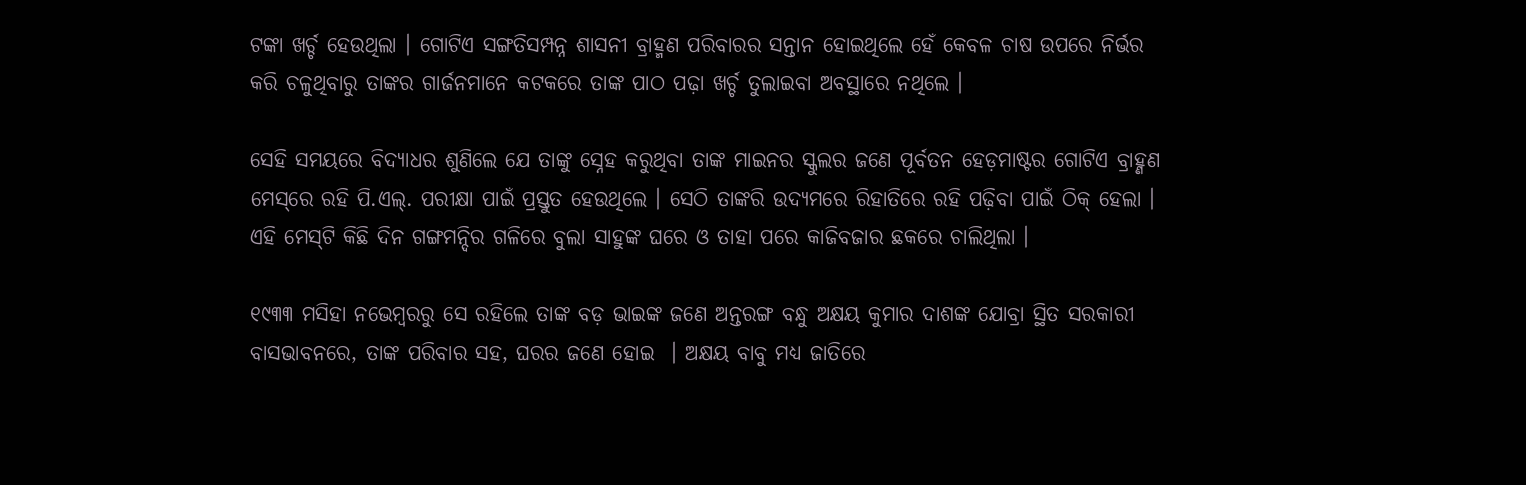ଟଙ୍କା ଖର୍ଚ୍ଚ ହେଉଥିଲା । ଗୋଟିଏ ସଙ୍ଗତିସମ୍ପନ୍ନ ଶାସନୀ ବ୍ରାହ୍ମଣ ପରିବାରର ସନ୍ତାନ ହୋଇଥିଲେ ହେଁ କେବଳ ଚାଷ ଉପରେ ନିର୍ଭର କରି ଚଳୁଥିବାରୁ ତାଙ୍କର ଗାର୍ଜନମାନେ କଟକରେ ତାଙ୍କ ପାଠ ପଢ଼ା ଖର୍ଚ୍ଚ ତୁଲାଇବା ଅବସ୍ଥାରେ ନଥିଲେ ।

ସେହି ସମୟରେ ବିଦ୍ୟାଧର ଶୁଣିଲେ ଯେ ତାଙ୍କୁ ସ୍ନେହ କରୁଥିବା ତାଙ୍କ ମାଇନର ସ୍କୁଲର ଜଣେ ପୂର୍ବତନ ହେଡ଼ମାଷ୍ଟର ଗୋଟିଏ ବ୍ରାହ୍ଣଣ ମେସ୍‌ରେ ରହି ପି.ଏଲ୍. ପରୀକ୍ଷା ପାଇଁ ପ୍ରସ୍ତୁତ ହେଉଥିଲେ । ସେଠି ତାଙ୍କରି ଉଦ୍ୟମରେ ରିହାତିରେ ରହି ପଢ଼ିବା ପାଇଁ ଠିକ୍ ହେଲା । ଏହି ମେସ୍‌ଟି କିଛି ଦିନ ଗଙ୍ଗମନ୍ଦିର ଗଳିରେ ବୁଲା ସାହୁଙ୍କ ଘରେ ଓ ତାହା ପରେ କାଜିବଜାର ଛକରେ ଚାଲିଥିଲା ।

୧୯୩୩ ମସିହା ନଭେମ୍ବରରୁ ସେ ରହିଲେ ତାଙ୍କ ବଡ଼ ଭାଇଙ୍କ ଜଣେ ଅନ୍ତରଙ୍ଗ ବନ୍ଧୁ ଅକ୍ଷୟ କୁମାର ଦାଶଙ୍କ ଯୋବ୍ରା ସ୍ଥିତ ସରକାରୀ ବାସଭାବନରେ, ତାଙ୍କ ପରିବାର ସହ, ଘରର ଜଣେ ହୋଇ  । ଅକ୍ଷୟ ବାବୁ ମଧ୍ୟ ଜାତିରେ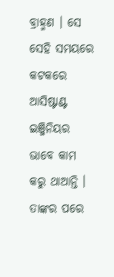ବ୍ରାହ୍ମଣ । ସେ ସେହି ସମୟରେ କଟକରେ ଆସିଷ୍ଟାଣ୍ଟ ଇଞ୍ଜିନିୟର ଭାବେ କାମ କରୁ ଥାଆନ୍ତି । ତାଙ୍କର ପରେ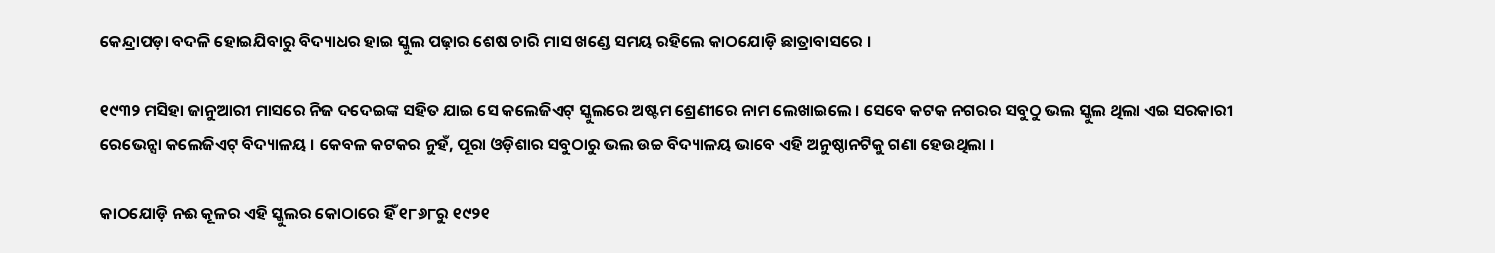କେନ୍ଦ୍ରାପଡ଼ା ବଦଳି ହୋଇଯିବାରୁ ବିଦ୍ୟାଧର ହାଇ ସ୍କୁଲ ପଢ଼ାର ଶେଷ ଚାରି ମାସ ଖଣ୍ଡେ ସମୟ ରହିଲେ କାଠଯୋଡ଼ି ଛାତ୍ରାବାସରେ ।

୧୯୩୨ ମସିହା ଜାନୁଆରୀ ମାସରେ ନିଜ ଦଦେଇଙ୍କ ସହିତ ଯାଇ ସେ କଲେଜିଏଟ୍ ସ୍କୁଲରେ ଅଷ୍ଟମ ଶ୍ରେଣୀରେ ନାମ ଲେଖାଇଲେ । ସେବେ କଟକ ନଗରର ସବୁଠୁ ଭଲ ସ୍କୁଲ ଥିଲା ଏଇ ସରକାରୀ ରେଭେନ୍ସା କଲେଜିଏଟ୍ ବିଦ୍ୟାଳୟ । କେବଳ କଟକର ନୁହଁ, ପୂରା ଓଡ଼ିଶାର ସବୁଠାରୁ ଭଲ ଉଚ୍ଚ ବିଦ୍ୟାଳୟ ଭାବେ ଏହି ଅନୁଷ୍ଠାନଟିକୁ ଗଣା ହେଉଥିଲା ।

କାଠଯୋଡ଼ି ନଈ କୂଳର ଏହି ସ୍କୁଲର କୋଠାରେ ହିଁ ୧୮୬୮ରୁ ୧୯୨୧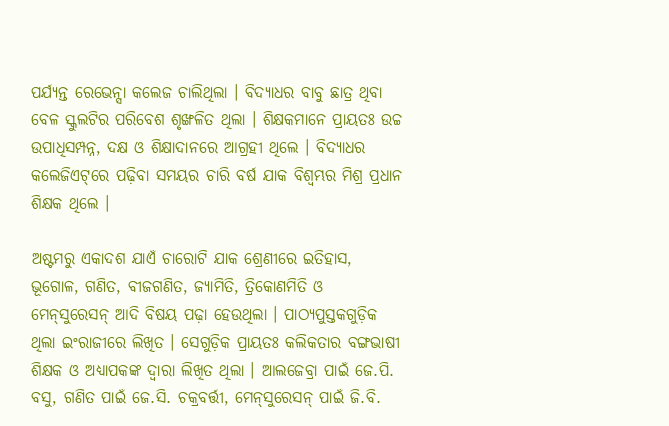ପର୍ଯ୍ୟନ୍ତ ରେଭେନ୍ସା କଲେଜ ଚାଲିଥିଲା । ବିଦ୍ୟାଧର ବାବୁ ଛାତ୍ର ଥିବା ବେଳ ସ୍କୁଲଟିର ପରିବେଶ ଶୃଙ୍ଖଳିତ ଥିଲା । ଶିକ୍ଷକମାନେ ପ୍ରାୟତଃ ଉଚ୍ଚ ଉପାଧିସମ୍ପନ୍ନ, ଦକ୍ଷ ଓ ଶିକ୍ଷାଦାନରେ ଆଗ୍ରହୀ ଥିଲେ । ବିଦ୍ୟାଧର କଲେଜିଏଟ୍‌ରେ ପଢ଼ିବା ସମୟର ଚାରି ବର୍ଷ ଯାକ ବିଶ୍ୱମ୍ଭର ମିଶ୍ର ପ୍ରଧାନ ଶିକ୍ଷକ ଥିଲେ ।

ଅଷ୍ଟମରୁ ଏକାଦଶ ଯାଏଁ ଚାରୋଟି ଯାକ ଶ୍ରେଣୀରେ ଇତିହାସ, ଭୂଗୋଳ, ଗଣିତ, ବୀଜଗଣିତ, ଜ୍ୟାମିତି, ତ୍ରିକୋଣମିତି ଓ ମେନ୍‌ସୁରେସନ୍ ଆଦି ବିଷୟ ପଢ଼ା ହେଉଥିଲା । ପାଠ୍ୟପୁସ୍ତକଗୁଡ଼ିକ ଥିଲା ଇଂରାଜୀରେ ଲିଖିତ । ସେଗୁଡ଼ିକ ପ୍ରାୟତଃ କଲିକତାର ବଙ୍ଗଭାଷୀ ଶିକ୍ଷକ ଓ ଅଧ୍ୟାପକଙ୍କ ଦ୍ୱାରା ଲିଖିତ ଥିଲା । ଆଲଜେବ୍ରା ପାଇଁ ଜେ.ପି. ବସୁ, ଗଣିତ ପାଇଁ ଜେ.ସି. ଚକ୍ରବର୍ତ୍ତୀ, ମେନ୍‌ସୁରେସନ୍ ପାଇଁ ଜି.ବି.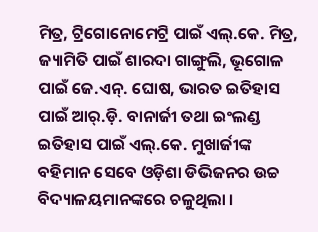ମିତ୍ର, ଟ୍ରିଗୋନୋମେଟ୍ରି ପାଇଁ ଏଲ୍.କେ. ମିତ୍ର, ଜ୍ୟାମିତି ପାଇଁ ଶାରଦା ଗାଙ୍ଗୁଲି, ଭୂଗୋଳ ପାଇଁ ଜେ.ଏନ୍. ଘୋଷ, ଭାରତ ଇତିହାସ ପାଇଁ ଆର୍‌.ଡ଼ି. ବାନାର୍ଜୀ ତଥା ଇଂଲଣ୍ଡ ଇତିହାସ ପାଇଁ ଏଲ୍.କେ. ମୁଖାର୍ଜୀଙ୍କ ବହିମାନ ସେବେ ଓଡ଼ିଶା ଡିଭିଜନର ଉଚ୍ଚ ବିଦ୍ୟାଳୟମାନଙ୍କରେ ଚଳୁଥିଲା ।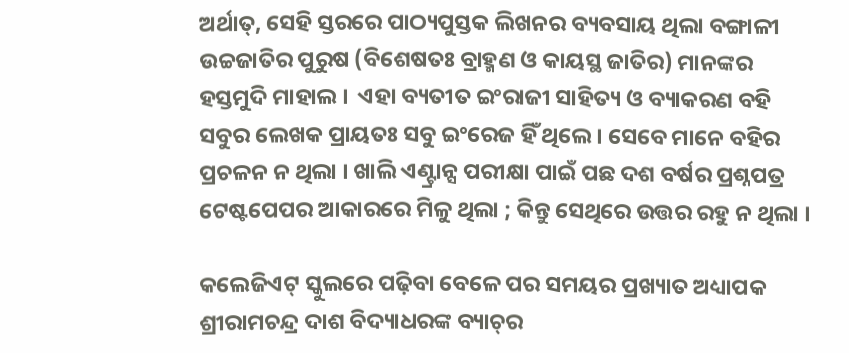ଅର୍ଥାତ୍, ସେହି ସ୍ତରରେ ପାଠ୍ୟପୁସ୍ତକ ଲିଖନର ବ୍ୟବସାୟ ଥିଲା ବଙ୍ଗାଳୀ ଉଚ୍ଚଜାତିର ପୁରୁଷ (ବିଶେଷତଃ ବ୍ରାହ୍ମଣ ଓ କାୟସ୍ଥ ଜାତିର) ମାନଙ୍କର ହସ୍ତମୁଦି ମାହାଲ ।  ଏହା ବ୍ୟତୀତ ଇଂରାଜୀ ସାହିତ୍ୟ ଓ ବ୍ୟାକରଣ ବହି ସବୁର ଲେଖକ ପ୍ରାୟତଃ ସବୁ ଇଂରେଜ ହିଁ ଥିଲେ । ସେବେ ମାନେ ବହିର ପ୍ରଚଳନ ନ ଥିଲା । ଖାଲି ଏଣ୍ଟ୍ରାନ୍ସ ପରୀକ୍ଷା ପାଇଁ ପଛ ଦଶ ବର୍ଷର ପ୍ରଶ୍ନପତ୍ର ଟେଷ୍ଟପେପର ଆକାରରେ ମିଳୁ ଥିଲା ; କିନ୍ତୁ ସେଥିରେ ଉତ୍ତର ରହୁ ନ ଥିଲା ।

କଲେଜିଏଟ୍‌ ସ୍କୁଲରେ ପଢ଼ିବା ବେଳେ ପର ସମୟର ପ୍ରଖ୍ୟାତ ଅଧ୍ୟାପକ ଶ୍ରୀରାମଚନ୍ଦ୍ର ଦାଶ ବିଦ୍ୟାଧରଙ୍କ ବ୍ୟାଚ୍‌ର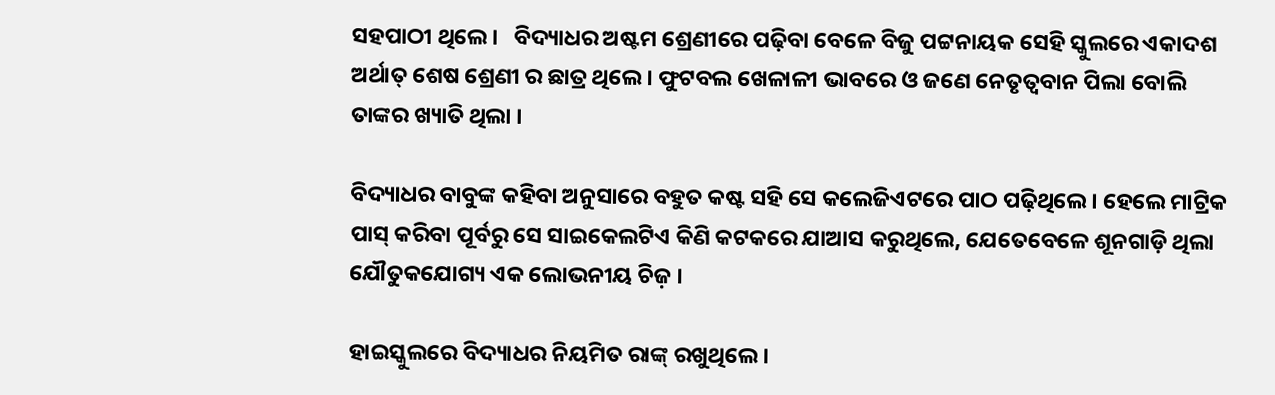ସହପାଠୀ ଥିଲେ ।   ବିଦ୍ୟାଧର ଅଷ୍ଟମ ଶ୍ରେଣୀରେ ପଢ଼ିବା ବେଳେ ବିଜୁ ପଟ୍ଟନାୟକ ସେହି ସ୍କୁଲରେ ଏକାଦଶ ଅର୍ଥାତ୍ ଶେଷ ଶ୍ରେଣୀ ର ଛାତ୍ର ଥିଲେ । ଫୁଟବଲ ଖେଳାଳୀ ଭାବରେ ଓ ଜଣେ ନେତୃତ୍ୱବାନ ପିଲା ବୋଲି ତାଙ୍କର ଖ୍ୟାତି ଥିଲା ।

ବିଦ୍ୟାଧର ବାବୁଙ୍କ କହିବା ଅନୁସାରେ ବହୁତ କଷ୍ଟ ସହି ସେ କଲେଜିଏଟରେ ପାଠ ପଢ଼ିଥିଲେ । ହେଲେ ମାଟ୍ରିକ ପାସ୍ କରିବା ପୂର୍ବରୁ ସେ ସାଇକେଲଟିଏ କିଣି କଟକରେ ଯାଆସ କରୁଥିଲେ, ଯେତେବେଳେ ଶୂନଗାଡ଼ି ଥିଲା ଯୌତୁକଯୋଗ୍ୟ ଏକ ଲୋଭନୀୟ ଚିଜ଼ ।

ହାଇସ୍କୁଲରେ ବିଦ୍ୟାଧର ନିୟମିତ ରାଙ୍କ୍ ରଖୁଥିଲେ ।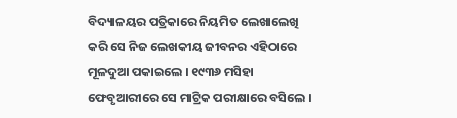ବିଦ୍ୟାଳୟର ପତ୍ରିକାରେ ନିୟମିତ ଲେଖାଲେଖି କରି ସେ ନିଜ ଲେଖକୀୟ ଜୀବନର ଏହିଠାରେ ମୂଳଦୁଆ ପକାଇଲେ । ୧୯୩୬ ମସିହା ଫେବୃଆରୀରେ ସେ ମାଟ୍ରିକ ପରୀକ୍ଷାରେ ବସିଲେ ।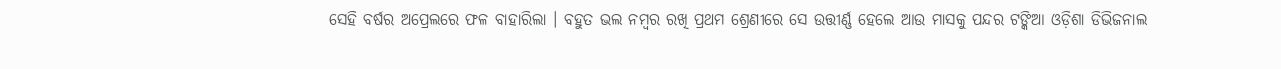ସେହି ବର୍ଷର ଅପ୍ରେଲରେ ଫଳ ବାହାରିଲା । ବହୁତ ଭଲ ନମ୍ବର ରଖି ପ୍ରଥମ ଶ୍ରେଣୀରେ ସେ ଉତ୍ତୀର୍ଣ୍ଣ ହେଲେ ଆଉ ମାସକୁ ପନ୍ଦର ଟଙ୍କିଆ ଓଡ଼ିଶା ଡିଭିଜନାଲ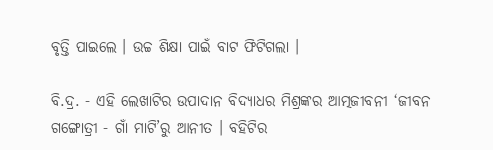ବୃତ୍ତି ପାଇଲେ । ଉଚ୍ଚ ଶିକ୍ଷା ପାଇଁ ବାଟ ଫିଟିଗଲା ।

ବି.ଦ୍ର. - ଏହି ଲେଖାଟିର ଉପାଦାନ ବିଦ୍ୟାଧର ମିଶ୍ରଙ୍କର ଆତ୍ମଜୀବନୀ ‘ଜୀବନ ଗଙ୍ଗୋତ୍ରୀ - ଗାଁ ମାଟି’ରୁ ଆନୀତ । ବହିଟିର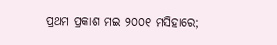ପ୍ରଥମ ପ୍ରକାଶ ମଇ ୨୦୦୧ ମସିହାରେ;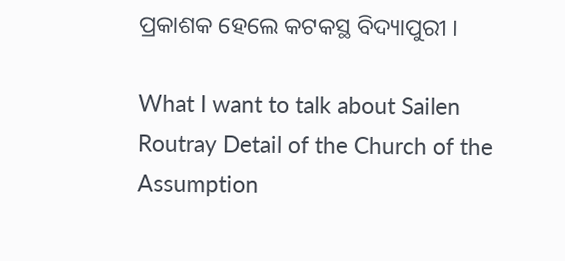ପ୍ରକାଶକ ହେଲେ କଟକସ୍ଥ ବିଦ୍ୟାପୁରୀ ।

What I want to talk about Sailen Routray Detail of the Church of the Assumption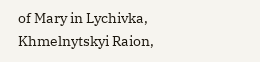of Mary in Lychivka, Khmelnytskyi Raion,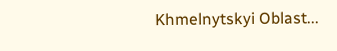Khmelnytskyi Oblast...